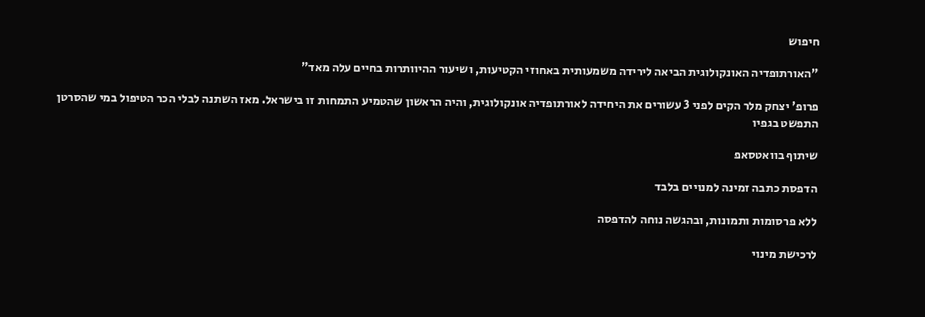חיפוש

"האורתופדיה האונקולוגית הביאה לירידה משמעותית באחוזי הקטיעות, ושיעור ההיוותרות בחיים עלה מאד"

פרופ' יצחק מלר הקים לפני 3 עשורים את היחידה לאורתופדיה אונקולוגית, והיה הראשון שהטמיע התמחות זו בישראל. מאז השתנה לבלי הכר הטיפול במי שהסרטן התפשט בגפיו

שיתוף בוואטסאפ

הדפסת כתבה זמינה למנויים בלבד

ללא פרסומות ותמונות, ובהגשה נוחה להדפסה

לרכישת מינוי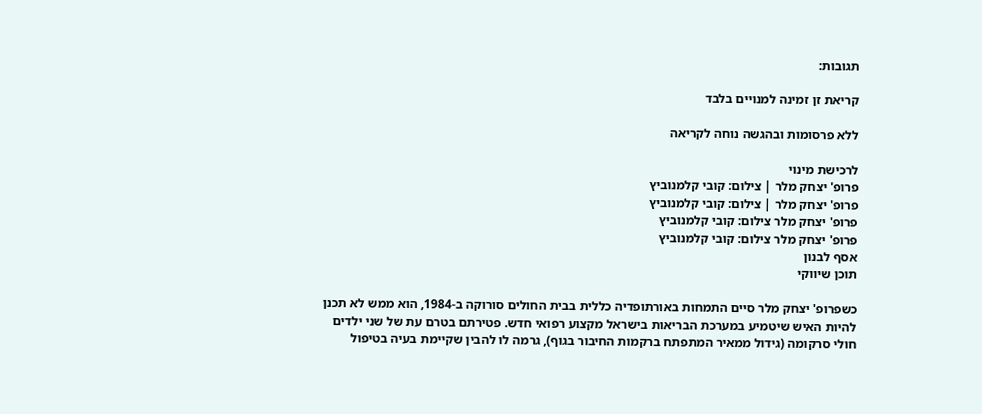תגובות:

קריאת זן זמינה למנויים בלבד

ללא פרסומות ובהגשה נוחה לקריאה

לרכישת מינוי
פרופ' יצחק מלר | צילום: קובי קלמנוביץ
פרופ' יצחק מלר | צילום: קובי קלמנוביץ
פרופ' יצחק מלר צילום: קובי קלמנוביץ
פרופ' יצחק מלר צילום: קובי קלמנוביץ
אסף לבנון
תוכן שיווקי

כשפרופ' יצחק מלר סיים התמחות באורתופדיה כללית בבית החולים סורוקה ב-1984, הוא ממש לא תכנן להיות האיש שיטמיע במערכת הבריאות בישראל מקצוע רפואי חדש. פטירתם בטרם עת של שני ילדים חולי סרקומה (גידול ממאיר המתפתח ברקמות החיבור בגוף), גרמה לו להבין שקיימת בעיה בטיפול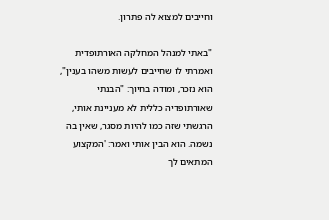וחייבים למצוא לה פתרון.

"באתי למנהל המחלקה האורתופדית ואמרתי לו שחייבים לעשות משהו בענין", הוא נזכר, ומודה בחיוך: "הבנתי שאורתופדיה כללית לא מעניינת אותי, הרגשתי שזה כמו להיות מסגר, שאין בה נשמה. הוא הבין אותי ואמר: 'המקצוע המתאים לך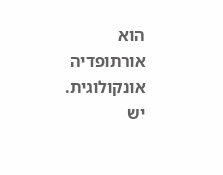הוא אורתופדיה אונקולוגית. יש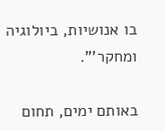בו אנושיות, ביולוגיה ומחקר'".

באותם ימים, תחום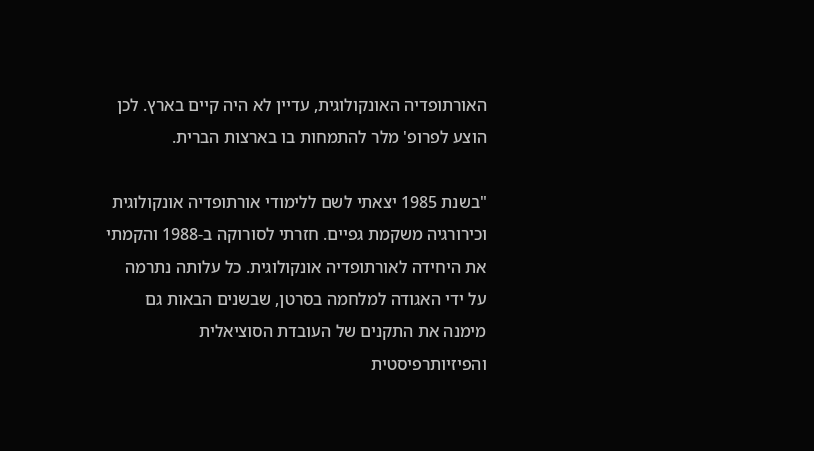האורתופדיה האונקולוגית, עדיין לא היה קיים בארץ. לכן הוצע לפרופ' מלר להתמחות בו בארצות הברית.

"בשנת 1985 יצאתי לשם ללימודי אורתופדיה אונקולוגית וכירורגיה משקמת גפיים. חזרתי לסורוקה ב-1988 והקמתי את היחידה לאורתופדיה אונקולוגית. כל עלותה נתרמה על ידי האגודה למלחמה בסרטן, שבשנים הבאות גם מימנה את התקנים של העובדת הסוציאלית והפיזיותרפיסטית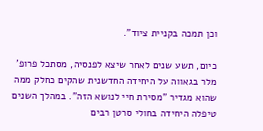וכן תמכה בקניית ציוד".

כיום, תשע שנים לאחר שיצא לפנסיה, מסתכל פרופ' מלר בגאווה על היחידה החדשנית שהקים כחלק ממה שהוא מגדיר "מסירת חיי לנושא הזה". במהלך השנים טיפלה היחידה בחולי סרטן רבים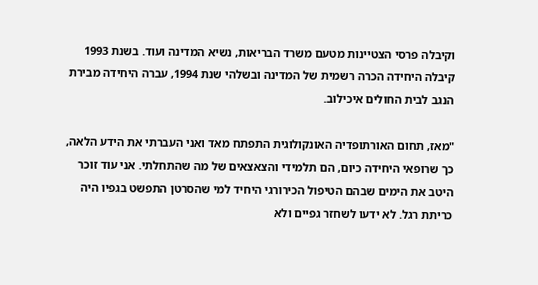וקיבלה פרסי הצטיינות מטעם משרד הבריאות, נשיא המדינה ועוד. בשנת 1993 קיבלה היחידה הכרה רשמית של המדינה ובשלהי שנת 1994, עברה היחידה מבירת הנגב לבית החולים איכילוב.

"מאז, תחום האורתופדיה האונקולוגית התפתח מאד ואני העברתי את הידע הלאה, כך שרופאי היחידה כיום, הם תלמידי והצאצאים של מה שהתחלתי. אני עוד זוכר היטב את הימים שבהם הטיפול הכירורגי היחיד למי שהסרטן התפשט בגפיו היה כריתת רגל. לא ידעו לשחזר גפיים ולא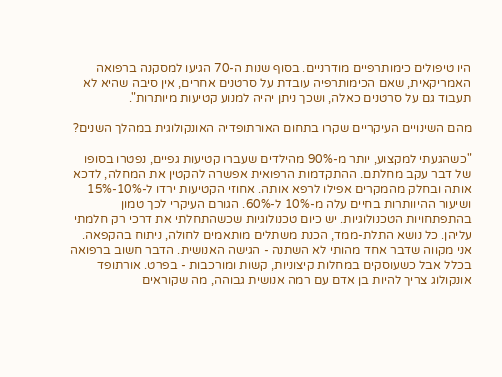היו טיפולים כימותרפיים מודרניים. בסוף שנות ה-70 הגיעו למסקנה ברפואה האמריקאית, שאם הכימותרפיה עובדת על סרטנים אחרים, אין סיבה שהיא לא תעבוד גם על סרטנים כאלה, ושכך ניתן יהיה למנוע קטיעות מיותרות".

מהם השינויים העיקריים שקרו בתחום האורתופדיה האונקולוגית במהלך השנים?

"כשהגעתי למקצוע, יותר מ-90% מהילדים שעברו קטיעות גפיים, נפטרו בסופו של דבר עקב מחלתם. ההתקדמות הרפואית אפשרה להקטין את המחלה, לדכא אותה ובחלק מהמקרים אפילו לרפא אותה. אחוזי הקטיעות ירדו ל-10%-15% ושיעור ההיוותרות בחיים עלה מ-10% ל-60%. הגורם העיקרי לכך טמון בהתפתחויות הטכנולוגיות. יש כיום טכנולוגיות שכשהתחלתי את דרכי רק חלמתי עליהן. כל נושא התלת-ממד, הכנת משתלים מותאמים לחולה, ניתוח בהקפאה. אני מקווה שדבר אחד מהותי לא השתנה - הגישה האנושית. הדבר חשוב ברפואה בכלל אבל כשעוסקים במחלות קיצוניות, קשות ומורכבות - בפרט. אורתופד אונקולוג צריך להיות בן אדם עם רמה אנושית גבוהה, מה שקוראים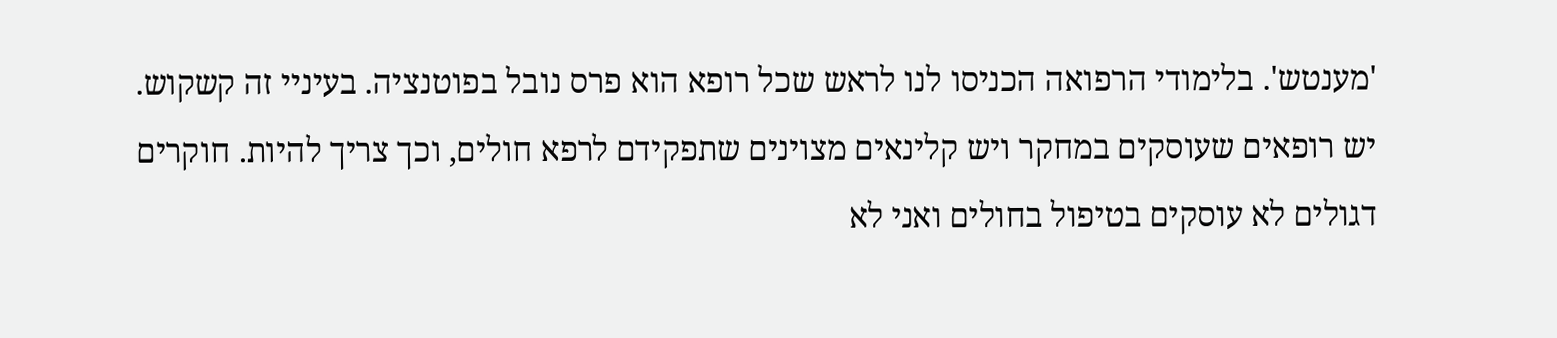'מענטש'. בלימודי הרפואה הכניסו לנו לראש שכל רופא הוא פרס נובל בפוטנציה. בעיניי זה קשקוש. יש רופאים שעוסקים במחקר ויש קלינאים מצוינים שתפקידם לרפא חולים, וכך צריך להיות. חוקרים דגולים לא עוסקים בטיפול בחולים ואני לא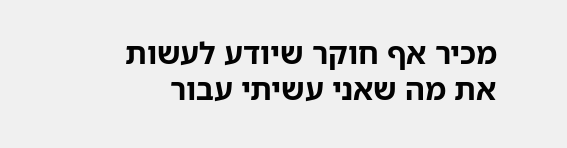מכיר אף חוקר שיודע לעשות את מה שאני עשיתי עבור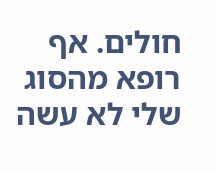חולים. אף רופא מהסוג שלי לא עשה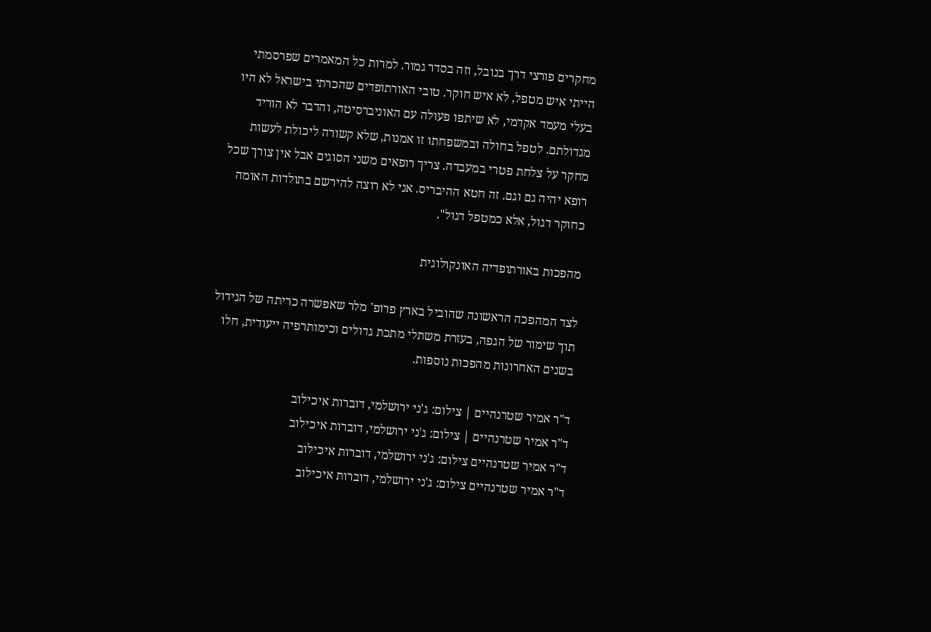מחקרים פורצי דרך בנובל, וזה בסדר גמור. למרות כל המאמרים שפרסמתי הייתי איש מטפל, לא איש חוקר. טובי האורתופדים שהכרתי בישראל לא היו בעלי מעמד אקדמי, לא שיתפו פעולה עם האוניברסיטה, והדבר לא הוריד מגדולתם. לטפל בחולה ובמשפחתו זו אמנות, שלא קשורה ליכולת לעשות מחקר על צלחת פטרי במעבדה. צריך רופאים משני הסוגים אבל אין צורך שכל רופא יהיה גם וגם. זה חטא ההיבריס. אני לא רוצה להירשם בתולדות האומה כחוקר דגול, אלא כמטפל דגול".

מהפכות באורתופדיה האונקולוגית

לצד המהפכה הראשונה שהוביל בארץ פרופ' מלר שאפשרה כריתה של הגידול תוך שימור של הגפה, בעזרת משתלי מתכת גדולים וכימותרפיה ייעודית, חלו בשנים האחרונות מהפכות נוספות.

ד"ר אמיר שטרנהיים | צילום: ג'ני ירושלמי, דוברות איכילוב
ד"ר אמיר שטרנהיים | צילום: ג'ני ירושלמי, דוברות איכילוב
ד"ר אמיר שטרנהיים צילום: ג'ני ירושלמי, דוברות איכילוב
ד"ר אמיר שטרנהיים צילום: ג'ני ירושלמי, דוברות איכילוב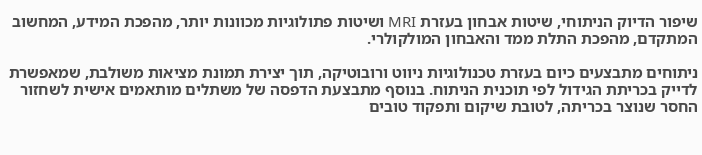שיפור הדיוק הניתוחי, שיטות אבחון בעזרת MRI ושיטות פתולוגיות מכוונות יותר, מהפכת המידע, המחשוב המתקדם, מהפכת התלת ממד והאבחון המולקולרי.

ניתוחים מתבצעים כיום בעזרת טכנולוגיות ניווט ורובוטיקה, תוך יצירת תמונת מציאות משולבת, שמאפשרת לדייק בכריתת הגידול לפי תוכנית הניתוח. בנוסף מתבצעת הדפסה של משתלים מותאמים אישית לשחזור החסר שנוצר בכריתה, לטובת שיקום ותפקוד טובים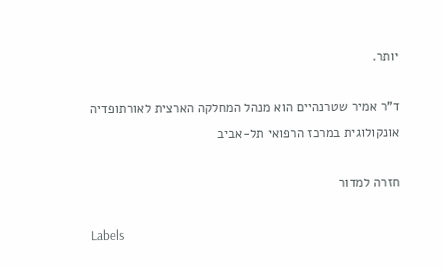יותר.

ד"ר אמיר שטרנהיים הוא מנהל המחלקה הארצית לאורתופדיה אונקולוגית במרכז הרפואי תל-אביב

חזרה למדור

Labels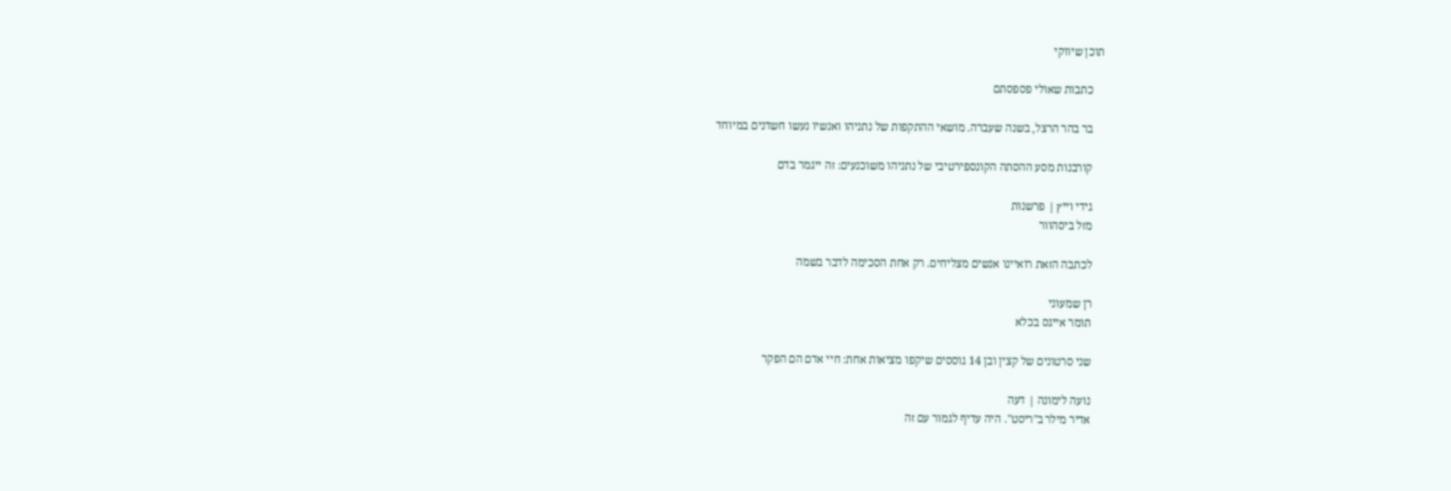תוכן שיווקי

    כתבות שאולי פספסתם

    בר בהר הרצל, בשנה שעברה. מושאי ההתקפות של נתניהו ואנשיו נעשו חשדנים במיוחד

    קורבנות מסע ההסתה הקונספירטיבי של נתניהו משוכנעים: זה ייגמר בדם

    גידי וייץ | פרשנות
    מזל ביסהוור

    לכתבה הזאת רואיינו אנשים מצליחים. רק אחת הסכימה לדבר בשמה

    רן שמעוני
    תומר אייגס בכלא

    שני סרטונים של קצין ובן 14 גוססים שיקפו מציאות אחת: חיי אדם הם הפקר

    נועה לימונה | דעה
    אדיר מילר ב"ריסט". היה עדיף לגמור עם זה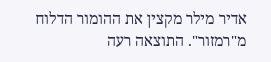אדיר מילר מקצין את ההומור הדלוח מ"רמזור". התוצאה רעה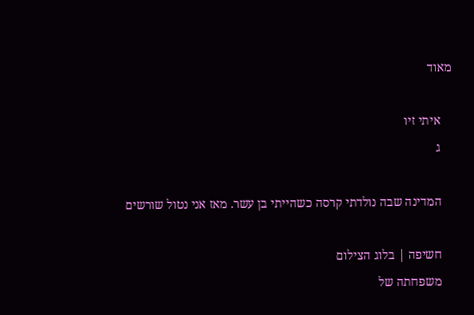מאוד

    איתי זיו
    ג

    המדינה שבה נולדתי קרסה כשהייתי בן עשר. מאז אני נטול שורשים

    חשיפה | בלוג הצילום
    משפחתה של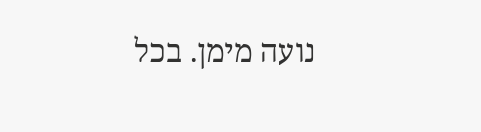נועה מימן. בכל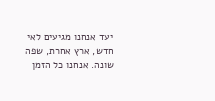יעד אנחנו מגיעים לאי חדש, ארץ אחרת, שפה שונה. אנחנו כל הזמן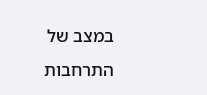במצב של התרחבות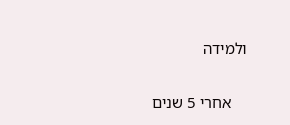ולמידה

    אחרי 5 שנים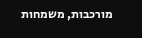מורכבות, משמחות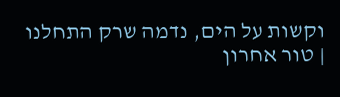וקשות על הים, נדמה שרק התחלנו | טור אחרון